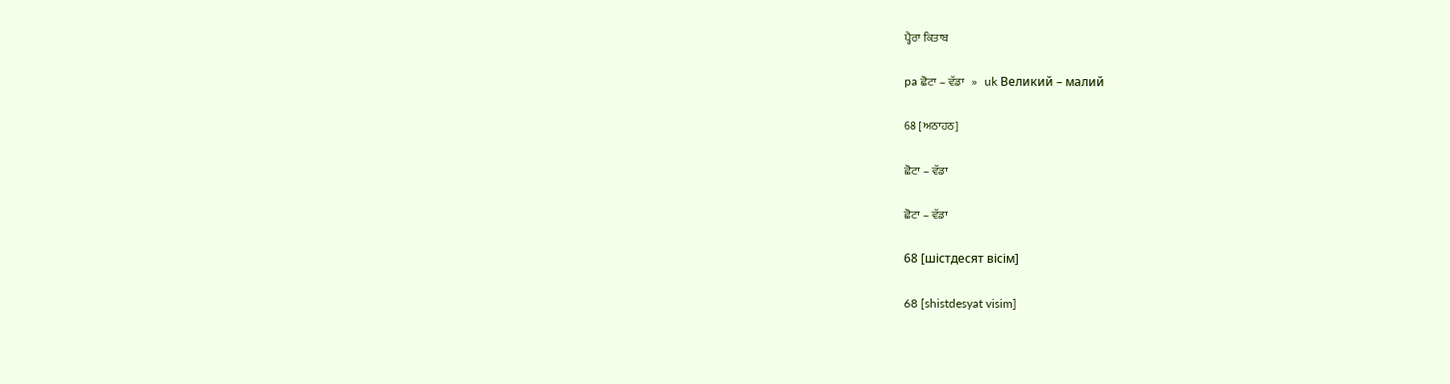ਪ੍ਹੈਰਾ ਕਿਤਾਬ

pa ਛੋਟਾ – ਵੱਡਾ   »   uk Великий – малий

68 [ਅਠਾਹਠ]

ਛੋਟਾ – ਵੱਡਾ

ਛੋਟਾ – ਵੱਡਾ

68 [шістдесят вісім]

68 [shistdesyat visim]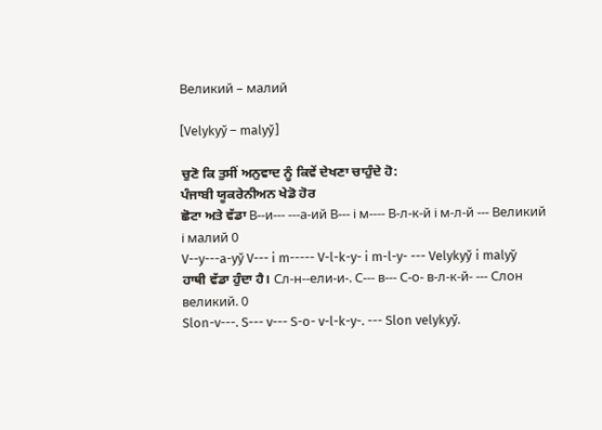Великий – малий

[Velykyy̆ – malyy̆]

ਚੁਣੋ ਕਿ ਤੁਸੀਂ ਅਨੁਵਾਦ ਨੂੰ ਕਿਵੇਂ ਦੇਖਣਾ ਚਾਹੁੰਦੇ ਹੋ:
ਪੰਜਾਬੀ ਯੂਕਰੇਨੀਅਨ ਖੇਡੋ ਹੋਰ
ਛੋਟਾ ਅਤੇ ਵੱਡਾ В--и--- ---а-ий В--- і м---- В-л-к-й і м-л-й --- Великий і малий 0
V--y---a-yy̆ V--- i m----- V-l-k-y- i m-l-y- --- Velykyy̆ i malyy̆
ਹਾਥੀ ਵੱਡਾ ਹੁੰਦਾ ਹੈ। Сл-н--ели-и-. С--- в--- С-о- в-л-к-й- --- Слон великий. 0
Slon-v---. S--- v--- S-o- v-l-k-y-. --- Slon velykyy̆.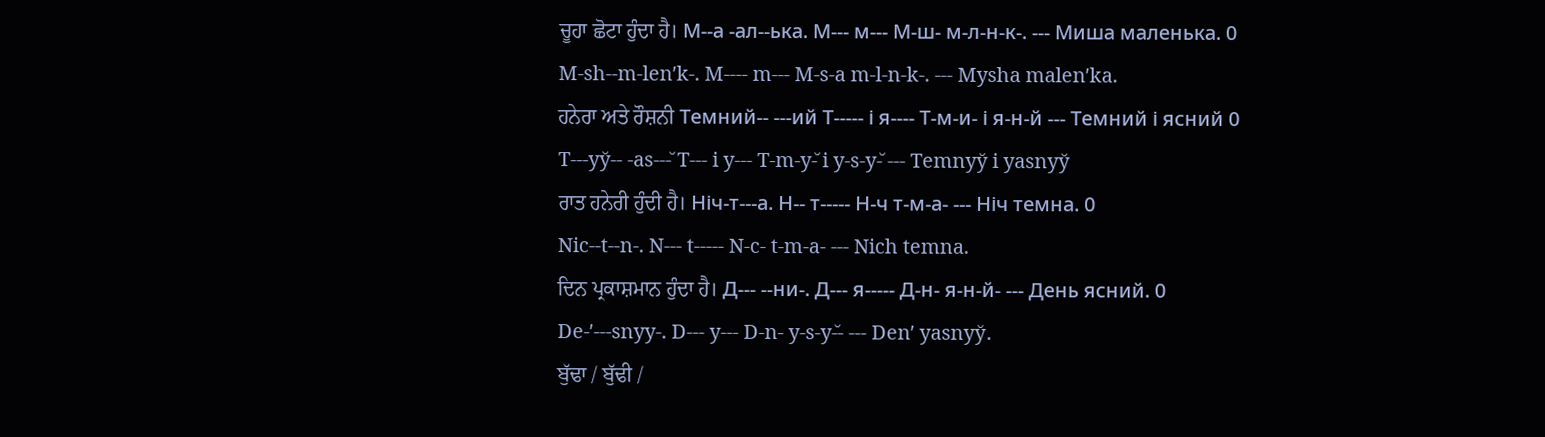ਚੂਹਾ ਛੋਟਾ ਹੁੰਦਾ ਹੈ। М--а -ал--ька. М--- м--- М-ш- м-л-н-к-. --- Миша маленька. 0
M-sh--m-lenʹk-. M---- m--- M-s-a m-l-n-k-. --- Mysha malenʹka.
ਹਨੇਰਾ ਅਤੇ ਰੌਸ਼ਨੀ Темний-- ---ий Т----- і я---- Т-м-и- і я-н-й --- Темний і ясний 0
T---yy̆-- -as---̆ T--- i y--- T-m-y-̆ i y-s-y-̆ --- Temnyy̆ i yasnyy̆
ਰਾਤ ਹਨੇਰੀ ਹੁੰਦੀ ਹੈ। Ніч-т---а. Н-- т----- Н-ч т-м-а- --- Ніч темна. 0
Nic--t--n-. N--- t----- N-c- t-m-a- --- Nich temna.
ਦਿਨ ਪ੍ਰਕਾਸ਼ਮਾਨ ਹੁੰਦਾ ਹੈ। Д--- --ни-. Д--- я----- Д-н- я-н-й- --- День ясний. 0
De-ʹ---snyy-. D--- y--- D-n- y-s-y-̆- --- Denʹ yasnyy̆.
ਬੁੱਢਾ / ਬੁੱਢੀ /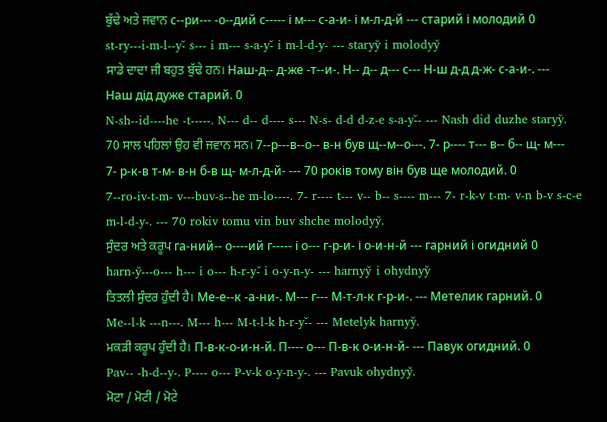ਬੁੱਢੇ ਅਤੇ ਜਵਾਨ с--ри--- -о--дий с----- і м--- с-а-и- і м-л-д-й --- старий і молодий 0
st-ry---i-m-l--y-̆ s--- i m--- s-a-y-̆ i m-l-d-y- --- staryy̆ i molodyy̆
ਸਾਡੇ ਦਾਦਾ ਜੀ ਬਹੁਤ ਬੁੱਢੇ ਹਨ। Наш-д-- д-же -т--и-. Н-- д-- д--- с--- Н-ш д-д д-ж- с-а-и-. --- Наш дід дуже старий. 0
N-sh--id----he -t-----. N--- d-- d---- s--- N-s- d-d d-z-e s-a-y-̆- --- Nash did duzhe staryy̆.
70 ਸਾਲ ਪਹਿਲਾਂ ਉਹ ਵੀ ਜਵਾਨ ਸਨ। 7--р---в--о-- в-н був щ--м--о---. 7- р---- т--- в-- б-- щ- м--- 7- р-к-в т-м- в-н б-в щ- м-л-д-й- --- 70 років тому він був ще молодий. 0
7--ro-iv-t-m- v---buv-s--he m-lo----. 7- r---- t--- v-- b-- s---- m--- 7- r-k-v t-m- v-n b-v s-c-e m-l-d-y-. --- 70 rokiv tomu vin buv shche molodyy̆.
ਸੁੰਦਰ ਅਤੇ ਕਰੂਪ га-ний-- о----ий г----- і о--- г-р-и- і о-и-н-й --- гарний і огидний 0
harn-y̆---o--- h--- i o--- h-r-y-̆ i o-y-n-y- --- harnyy̆ i ohydnyy̆
ਤਿਤਲੀ ਸੁੰਦਰ ਹੁੰਦੀ ਹੈ। Ме-е--к -а-ни-. М--- г--- М-т-л-к г-р-и-. --- Метелик гарний. 0
Me--l-k ---n---. M--- h--- M-t-l-k h-r-y-̆- --- Metelyk harnyy̆.
ਮਕੜੀ ਕਰੂਪ ਹੁੰਦੀ ਹੈ। П-в-к-о-и-н-й. П---- о--- П-в-к о-и-н-й- --- Павук огидний. 0
Pav-- -h-d--y-. P---- o--- P-v-k o-y-n-y-. --- Pavuk ohydnyy̆.
ਮੋਟਾ / ਮੋਟੀ / ਮੋਟੇ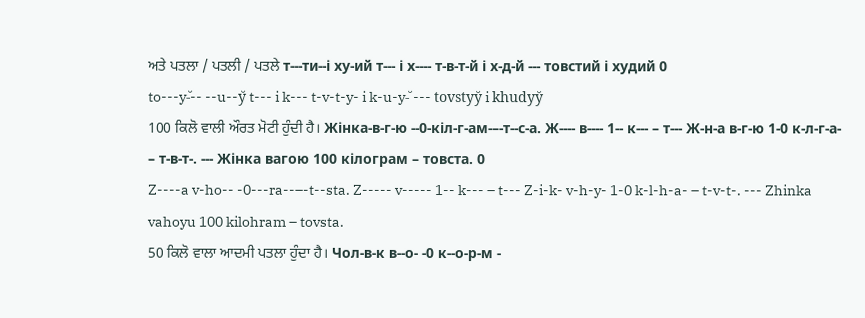ਅਤੇ ਪਤਲਾ / ਪਤਲੀ / ਪਤਲੇ т---ти--і ху-ий т--- і х---- т-в-т-й і х-д-й --- товстий і худий 0
to---y-̆-- --u--y̆ t--- i k--- t-v-t-y- i k-u-y-̆ --- tovstyy̆ i khudyy̆
100 ਕਿਲੋ ਵਾਲੀ ਔਰਤ ਮੋਟੀ ਹੁੰਦੀ ਹੈ। Жінка-в-г-ю --0-кіл-г-ам-–-т--с-а. Ж---- в---- 1-- к--- – т--- Ж-н-а в-г-ю 1-0 к-л-г-а- – т-в-т-. --- Жінка вагою 100 кілограм – товста. 0
Z----a v-ho-- -0---ra--–-t--sta. Z----- v----- 1-- k--- – t--- Z-i-k- v-h-y- 1-0 k-l-h-a- – t-v-t-. --- Zhinka vahoyu 100 kilohram – tovsta.
50 ਕਿਲੋ ਵਾਲਾ ਆਦਮੀ ਪਤਲਾ ਹੁੰਦਾ ਹੈ। Чол-в-к в--о- -0 к--о-р-м -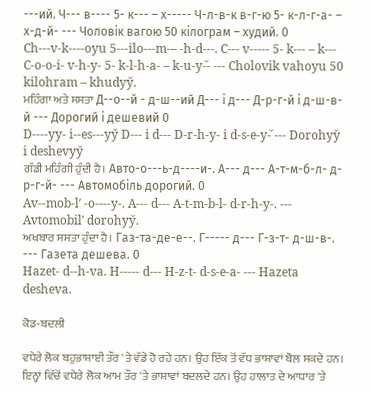---ий. Ч--- в---- 5- к--- – х----- Ч-л-в-к в-г-ю 5- к-л-г-а- – х-д-й- --- Чоловік вагою 50 кілограм – худий. 0
Ch---v-k----oyu 5---ilo---m-– -h-d---. C--- v----- 5- k--- – k--- C-o-o-i- v-h-y- 5- k-l-h-a- – k-u-y-̆- --- Cholovik vahoyu 50 kilohram – khudyy̆.
ਮਹਿੰਗਾ ਅਤੇ ਸਸਤਾ Д--о--й - д-ш--ий Д--- і д--- Д-р-г-й і д-ш-в-й --- Дорогий і дешевий 0
D----yy- i--es---yy̆ D--- i d--- D-r-h-y- i d-s-e-y-̆ --- Dorohyy̆ i deshevyy̆
ਗੱਡੀ ਮਹਿੰਗੀ ਹੁੰਦੀ ਹੈ। Авто-о---ь-д----и-. А--- д--- А-т-м-б-л- д-р-г-й- --- Автомобіль дорогий. 0
Av--mob-lʹ -o----y-. A--- d--- A-t-m-b-l- d-r-h-y-. --- Avtomobilʹ dorohyy̆.
ਅਖਬਾਰ ਸਸਤਾ ਹੁੰਦਾ ਹੈ। Газ-та-де-е--. Г----- д--- Г-з-т- д-ш-в-. --- Газета дешева. 0
Hazet- d--h-va. H----- d--- H-z-t- d-s-e-a- --- Hazeta desheva.

ਕੋਡ-ਬਦਲੀ

ਵਧੇਰੇ ਲੋਕ ਬਹੁਭਾਸ਼ਾਈ ਤੌਰ 'ਤੇ ਵੱਡੇ ਹੋ ਰਹੇ ਹਨ। ਉਹ ਇੱਕ ਤੋਂ ਵੱਧ ਭਾਸ਼ਾਵਾਂ ਬੋਲ ਸਕਦੇ ਹਨ। ਇਨ੍ਹਾਂ ਵਿੱਚੋਂ ਵਧੇਰੇ ਲੋਕ ਆਮ ਤੌਰ 'ਤੇ ਭਾਸ਼ਾਵਾਂ ਬਦਲਦੇ ਹਨ। ਉਹ ਹਾਲਾਤ ਦੇ ਆਧਾਰ 'ਤੇ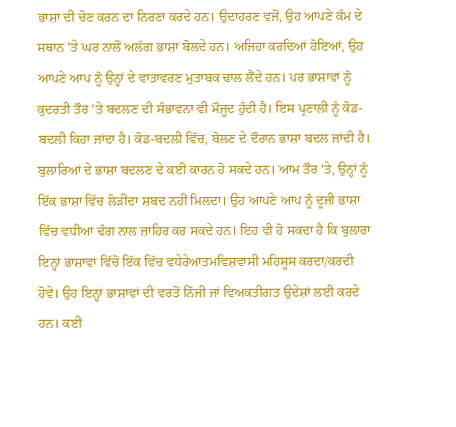ਭਾਸ਼ਾ ਦੀ ਚੋਣ ਕਰਨ ਦਾ ਨਿਰਣਾ ਕਰਦੇ ਹਨ। ਉਦਾਹਰਣ ਵਜੋਂ, ਉਹ ਆਪਣੇ ਕੰਮ ਦੇ ਸਥਾਨ 'ਤੇ ਘਰ ਨਾਲੋਂ ਅਲੱਗ ਭਾਸ਼ਾ ਬੋਲਦੇ ਹਨ। ਅਜਿਹਾ ਕਰਦਿਆਂ ਹੋਇਆਂ, ਉਹ ਆਪਣੇ ਆਪ ਨੂੰ ਉਨ੍ਹਾਂ ਦੇ ਵਾਤਾਵਰਣ ਮੁਤਾਬਕ ਢਾਲ ਲੈਂਦੇ ਹਨ। ਪਰ ਭਾਸ਼ਾਵਾਂ ਨੂੰ ਕੁਦਰਤੀ ਤੌਰ 'ਤੇ ਬਦਲਣ ਦੀ ਸੰਭਾਵਨਾ ਵੀ ਮੌਜੂਦ ਹੁੰਦੀ ਹੈ। ਇਸ ਪ੍ਰਣਾਲੀ ਨੂੰ ਕੋਡ-ਬਦਲੀ ਕਿਹਾ ਜਾਂਦਾ ਹੈ। ਕੋਡ-ਬਦਲੀ ਵਿੱਚ, ਬੋਲਣ ਦੇ ਦੌਰਾਨ ਭਾਸ਼ਾ ਬਦਲ ਜਾਂਦੀ ਹੈ। ਬੁਲਾਰਿਆਂ ਦੇ ਭਾਸ਼ਾ ਬਦਲਣ ਦੇ ਕਈ ਕਾਰਨ ਹੋ ਸਕਦੇ ਹਨ। ਆਮ ਤੌਰ 'ਤੇ, ਉਨ੍ਹਾਂ ਨੂੰ ਇੱਕ ਭਾਸ਼ਾ ਵਿੱਚ ਲੋੜੀਂਦਾ ਸ਼ਬਦ ਨਹੀਂ ਮਿਲਦਾ। ਉਹ ਆਪਣੇ ਆਪ ਨੂੰ ਦੂਜੀ ਭਾਸ਼ਾ ਵਿੱਚ ਵਧੀਆ ਢੰਗ ਨਾਲ ਜ਼ਾਹਿਰ ਕਰ ਸਕਦੇ ਹਨ। ਇਹ ਵੀ ਹੋ ਸਕਦਾ ਹੈ ਕਿ ਬੁਲਾਰਾ ਇਨ੍ਹਾਂ ਭਾਸ਼ਾਵਾਂ ਵਿੱਚੋਂ ਇੱਕ ਵਿੱਚ ਵਧੇਰੇਆਤਮਵਿਸ਼ਵਾਸੀ ਮਹਿਸੂਸ ਕਰਦਾ/ਕਰਦੀ ਹੋਵੇ। ਉਹ ਇਨ੍ਹਾਂ ਭਾਸ਼ਾਵਾਂ ਦੀ ਵਰਤੋਂ ਨਿੱਜੀ ਜਾਂ ਵਿਅਕਤੀਗਤ ਉਦੇਸ਼ਾਂ ਲਈ ਕਰਦੇ ਹਨ। ਕਈ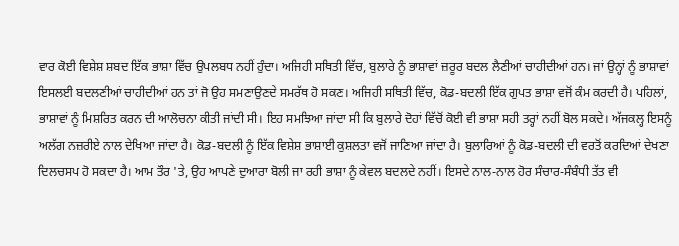ਵਾਰ ਕੋਈ ਵਿਸ਼ੇਸ਼ ਸ਼ਬਦ ਇੱਕ ਭਾਸ਼ਾ ਵਿੱਚ ਉਪਲਬਧ ਨਹੀਂ ਹੁੰਦਾ। ਅਜਿਹੀ ਸਥਿਤੀ ਵਿੱਚ, ਬੁਲਾਰੇ ਨੂੰ ਭਾਸ਼ਾਵਾਂ ਜ਼ਰੂਰ ਬਦਲ ਲੈਣੀਆਂ ਚਾਹੀਦੀਆਂ ਹਨ। ਜਾਂ ਉਨ੍ਹਾਂ ਨੂੰ ਭਾਸ਼ਾਵਾਂ ਇਸਲਈ ਬਦਲਣੀਆਂ ਚਾਹੀਦੀਆਂ ਹਨ ਤਾਂ ਜੋ ਉਹ ਸਮਣਾਉਣਦੇ ਸਮਰੱਥ ਹੋ ਸਕਣ। ਅਜਿਹੀ ਸਥਿਤੀ ਵਿੱਚ, ਕੋਡ-ਬਦਲੀ ਇੱਕ ਗੁਪਤ ਭਾਸ਼ਾ ਵਜੋਂ ਕੰਮ ਕਰਦੀ ਹੈ। ਪਹਿਲਾਂ, ਭਾਸ਼ਾਵਾਂ ਨੂੰ ਮਿਸ਼ਰਿਤ ਕਰਨ ਦੀ ਆਲੋਚਨਾ ਕੀਤੀ ਜਾਂਦੀ ਸੀ। ਇਹ ਸਮਝਿਆ ਜਾਂਦਾ ਸੀ ਕਿ ਬੁਲਾਰੇ ਦੋਹਾਂ ਵਿੱਚੋਂ ਕੋਈ ਵੀ ਭਾਸ਼ਾ ਸਹੀ ਤਰ੍ਹਾਂ ਨਹੀਂ ਬੋਲ ਸਕਦੇ। ਅੱਜਕਲ੍ਹ ਇਸਨੂੰ ਅਲੱਗ ਨਜ਼ਰੀਏ ਨਾਲ ਦੇਖਿਆ ਜਾਂਦਾ ਹੈ। ਕੋਡ-ਬਦਲੀ ਨੂੰ ਇੱਕ ਵਿਸ਼ੇਸ਼ ਭਾਸ਼ਾਈ ਕੁਸ਼ਲਤਾ ਵਜੋਂ ਜਾਣਿਆ ਜਾਂਦਾ ਹੈ। ਬੁਲਾਰਿਆਂ ਨੂੰ ਕੋਡ-ਬਦਲੀ ਦੀ ਵਰਤੋਂ ਕਰਦਿਆਂ ਦੇਖਣਾ ਦਿਲਚਸਪ ਹੋ ਸਕਦਾ ਹੈ। ਆਮ ਤੌਰ 'ਤੇ, ਉਹ ਆਪਣੇ ਦੁਆਰਾ ਬੋਲੀ ਜਾ ਰਹੀ ਭਾਸ਼ਾ ਨੂੰ ਕੇਵਲ ਬਦਲਦੇ ਨਹੀਂ। ਇਸਦੇ ਨਾਲ-ਨਾਲ ਹੋਰ ਸੰਚਾਰ-ਸੰਬੰਧੀ ਤੱਤ ਵੀ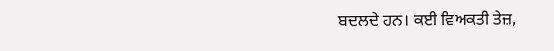ਬਦਲਦੇ ਹਨ। ਕਈ ਵਿਅਕਤੀ ਤੇਜ਼,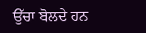ਉੱਚਾ ਬੋਲਦੇ ਹਨ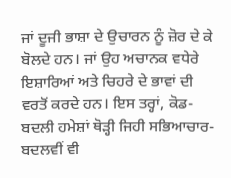ਜਾਂ ਦੂਜੀ ਭਾਸ਼ਾ ਦੇ ਉਚਾਰਨ ਨੂੰ ਜ਼ੋਰ ਦੇ ਕੇ ਬੋਲਦੇ ਹਨ। ਜਾਂ ਉਹ ਅਚਾਨਕ ਵਧੇਰੇ ਇਸ਼ਾਰਿਆਂ ਅਤੇ ਚਿਹਰੇ ਦੇ ਭਾਵਾਂ ਦੀ ਵਰਤੋਂ ਕਰਦੇ ਹਨ। ਇਸ ਤਰ੍ਹਾਂ, ਕੋਡ-ਬਦਲੀ ਹਮੇਸ਼ਾਂ ਥੋੜ੍ਹੀ ਜਿਹੀ ਸਭਿਆਚਾਰ-ਬਦਲਵੀਂ ਵੀ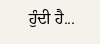ਹੁੰਦੀ ਹੈ...